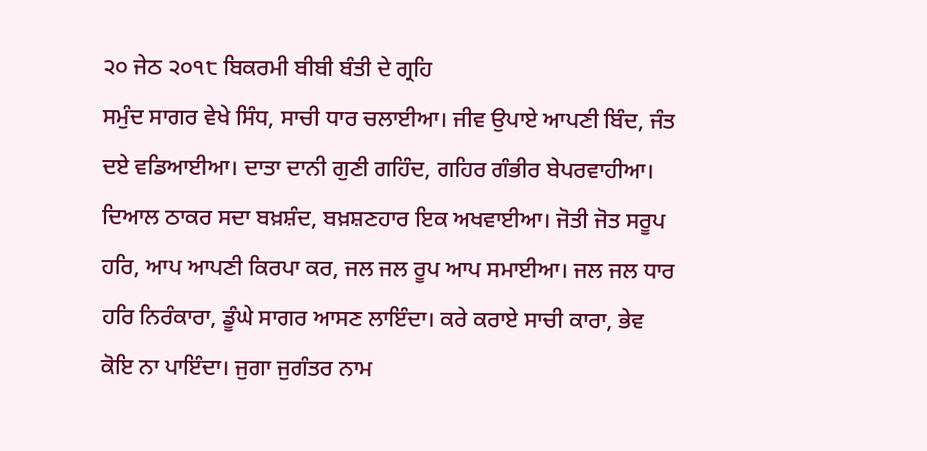੨੦ ਜੇਠ ੨੦੧੮ ਬਿਕਰਮੀ ਬੀਬੀ ਬੰਤੀ ਦੇ ਗ੍ਰਹਿ
ਸਮੁੰਦ ਸਾਗਰ ਵੇਖੇ ਸਿੰਧ, ਸਾਚੀ ਧਾਰ ਚਲਾਈਆ। ਜੀਵ ਉਪਾਏ ਆਪਣੀ ਬਿੰਦ, ਜੰਤ ਦਏ ਵਡਿਆਈਆ। ਦਾਤਾ ਦਾਨੀ ਗੁਣੀ ਗਹਿੰਦ, ਗਹਿਰ ਗੰਭੀਰ ਬੇਪਰਵਾਹੀਆ। ਦਿਆਲ ਠਾਕਰ ਸਦਾ ਬਖ਼ਸ਼ੰਦ, ਬਖ਼ਸ਼ਣਹਾਰ ਇਕ ਅਖਵਾਈਆ। ਜੋਤੀ ਜੋਤ ਸਰੂਪ ਹਰਿ, ਆਪ ਆਪਣੀ ਕਿਰਪਾ ਕਰ, ਜਲ ਜਲ ਰੂਪ ਆਪ ਸਮਾਈਆ। ਜਲ ਜਲ ਧਾਰ ਹਰਿ ਨਿਰੰਕਾਰਾ, ਡੂੰਘੇ ਸਾਗਰ ਆਸਣ ਲਾਇੰਦਾ। ਕਰੇ ਕਰਾਏ ਸਾਚੀ ਕਾਰਾ, ਭੇਵ ਕੋਇ ਨਾ ਪਾਇੰਦਾ। ਜੁਗਾ ਜੁਗੰਤਰ ਨਾਮ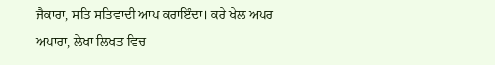ਜੈਕਾਰਾ, ਸਤਿ ਸਤਿਵਾਦੀ ਆਪ ਕਰਾਇੰਦਾ। ਕਰੇ ਖੇਲ ਅਪਰ ਅਪਾਰਾ, ਲੇਖਾ ਲਿਖਤ ਵਿਚ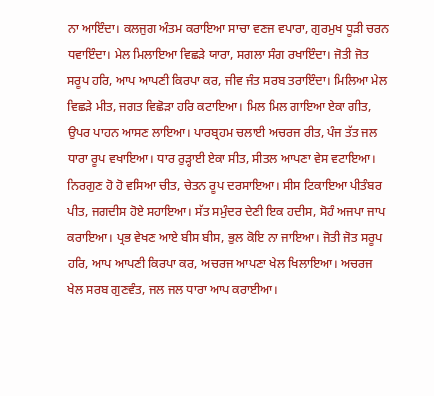ਨਾ ਆਇੰਦਾ। ਕਲਜੁਗ ਅੰਤਮ ਕਰਾਇਆ ਸਾਚਾ ਵਣਜ ਵਪਾਰਾ, ਗੁਰਮੁਖ ਧੂੜੀ ਚਰਨ ਧਵਾਇੰਦਾ। ਮੇਲ ਮਿਲਾਇਆ ਵਿਛੜੇ ਯਾਰਾ, ਸਗਲਾ ਸੰਗ ਰਖਾਇੰਦਾ। ਜੋਤੀ ਜੋਤ ਸਰੂਪ ਹਰਿ, ਆਪ ਆਪਣੀ ਕਿਰਪਾ ਕਰ, ਜੀਵ ਜੰਤ ਸਰਬ ਤਰਾਇੰਦਾ। ਮਿਲਿਆ ਮੇਲ ਵਿਛੜੇ ਮੀਤ, ਜਗਤ ਵਿਛੋੜਾ ਹਰਿ ਕਟਾਇਆ। ਮਿਲ ਮਿਲ ਗਾਇਆ ਏਕਾ ਗੀਤ, ਉਪਰ ਪਾਹਨ ਆਸਣ ਲਾਇਆ। ਪਾਰਬ੍ਰਹਮ ਚਲਾਈ ਅਚਰਜ ਰੀਤ, ਪੰਜ ਤੱਤ ਜਲ ਧਾਰਾ ਰੂਪ ਵਖਾਇਆ। ਧਾਰ ਰੁੜ੍ਹਾਈ ਏਕਾ ਸੀਤ, ਸੀਤਲ ਆਪਣਾ ਵੇਸ ਵਟਾਇਆ। ਨਿਰਗੁਣ ਹੋ ਹੋ ਵਸਿਆ ਚੀਤ, ਚੇਤਨ ਰੂਪ ਦਰਸਾਇਆ। ਸੀਸ ਟਿਕਾਇਆ ਪੀਤੰਬਰ ਪੀਤ, ਜਗਦੀਸ ਹੋਏ ਸਹਾਇਆ। ਸੱਤ ਸਮੁੰਦਰ ਦੇਣੀ ਇਕ ਹਦੀਸ, ਸੋਹੰ ਅਜਪਾ ਜਾਪ ਕਰਾਇਆ। ਪ੍ਰਭ ਵੇਖਣ ਆਏ ਬੀਸ ਬੀਸ, ਭੁਲ ਕੋਇ ਨਾ ਜਾਇਆ। ਜੋਤੀ ਜੋਤ ਸਰੂਪ ਹਰਿ, ਆਪ ਆਪਣੀ ਕਿਰਪਾ ਕਰ, ਅਚਰਜ ਆਪਣਾ ਖੇਲ ਖਿਲਾਇਆ। ਅਚਰਜ ਖੇਲ ਸਰਬ ਗੁਣਵੰਤ, ਜਲ ਜਲ ਧਾਰਾ ਆਪ ਕਰਾਈਆ।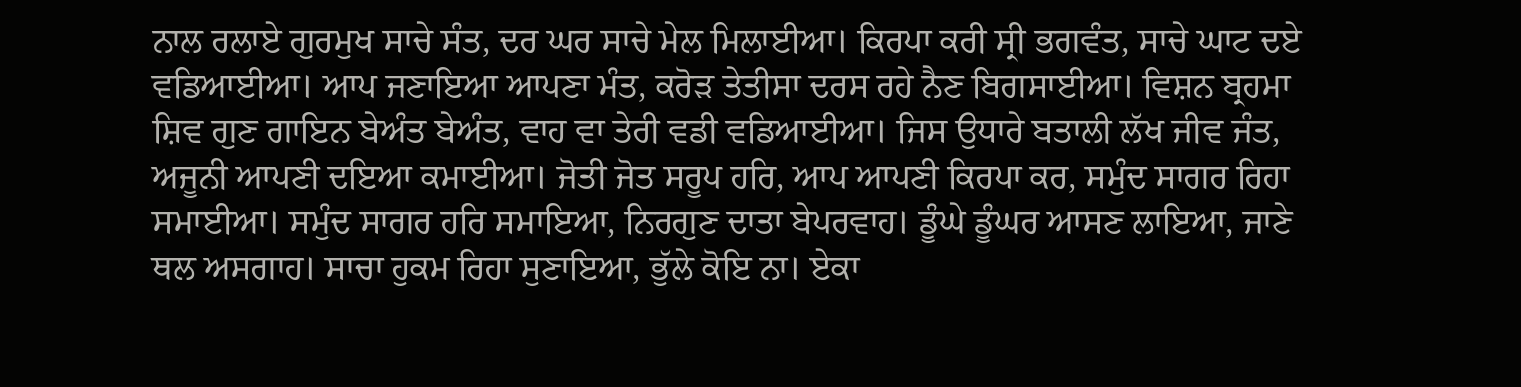ਨਾਲ ਰਲਾਏ ਗੁਰਮੁਖ ਸਾਚੇ ਸੰਤ, ਦਰ ਘਰ ਸਾਚੇ ਮੇਲ ਮਿਲਾਈਆ। ਕਿਰਪਾ ਕਰੀ ਸ੍ਰੀ ਭਗਵੰਤ, ਸਾਚੇ ਘਾਟ ਦਏ ਵਡਿਆਈਆ। ਆਪ ਜਣਾਇਆ ਆਪਣਾ ਮੰਤ, ਕਰੋੜ ਤੇਤੀਸਾ ਦਰਸ ਰਹੇ ਨੈਣ ਬਿਗਸਾਈਆ। ਵਿਸ਼ਨ ਬ੍ਰਹਮਾ ਸ਼ਿਵ ਗੁਣ ਗਾਇਨ ਬੇਅੰਤ ਬੇਅੰਤ, ਵਾਹ ਵਾ ਤੇਰੀ ਵਡੀ ਵਡਿਆਈਆ। ਜਿਸ ਉਧਾਰੇ ਬਤਾਲੀ ਲੱਖ ਜੀਵ ਜੰਤ, ਅਜੂਨੀ ਆਪਣੀ ਦਇਆ ਕਮਾਈਆ। ਜੋਤੀ ਜੋਤ ਸਰੂਪ ਹਰਿ, ਆਪ ਆਪਣੀ ਕਿਰਪਾ ਕਰ, ਸਮੁੰਦ ਸਾਗਰ ਰਿਹਾ ਸਮਾਈਆ। ਸਮੁੰਦ ਸਾਗਰ ਹਰਿ ਸਮਾਇਆ, ਨਿਰਗੁਣ ਦਾਤਾ ਬੇਪਰਵਾਹ। ਡੂੰਘੇ ਡੂੰਘਰ ਆਸਣ ਲਾਇਆ, ਜਾਣੇ ਥਲ ਅਸਗਾਹ। ਸਾਚਾ ਹੁਕਮ ਰਿਹਾ ਸੁਣਾਇਆ, ਭੁੱਲੇ ਕੋਇ ਨਾ। ਏਕਾ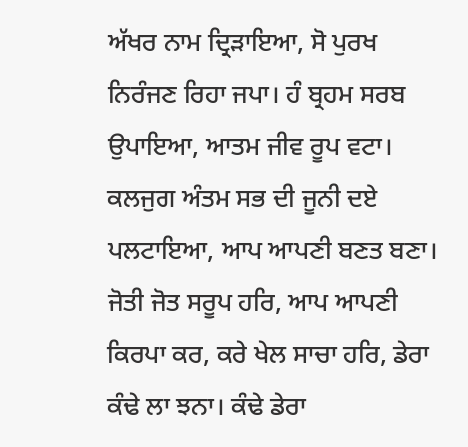ਅੱਖਰ ਨਾਮ ਦ੍ਰਿੜਾਇਆ, ਸੋ ਪੁਰਖ ਨਿਰੰਜਣ ਰਿਹਾ ਜਪਾ। ਹੰ ਬ੍ਰਹਮ ਸਰਬ ਉਪਾਇਆ, ਆਤਮ ਜੀਵ ਰੂਪ ਵਟਾ। ਕਲਜੁਗ ਅੰਤਮ ਸਭ ਦੀ ਜੂਨੀ ਦਏ ਪਲਟਾਇਆ, ਆਪ ਆਪਣੀ ਬਣਤ ਬਣਾ। ਜੋਤੀ ਜੋਤ ਸਰੂਪ ਹਰਿ, ਆਪ ਆਪਣੀ ਕਿਰਪਾ ਕਰ, ਕਰੇ ਖੇਲ ਸਾਚਾ ਹਰਿ, ਡੇਰਾ ਕੰਢੇ ਲਾ ਝਨਾ। ਕੰਢੇ ਡੇਰਾ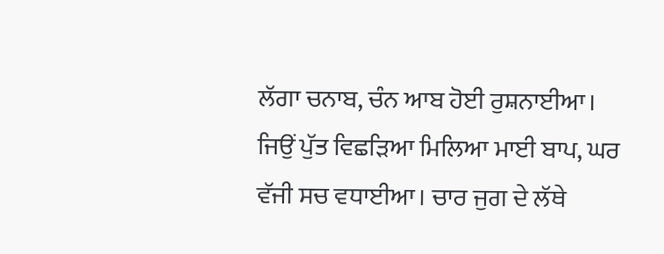ਲੱਗਾ ਚਨਾਬ, ਚੰਨ ਆਬ ਹੋਈ ਰੁਸ਼ਨਾਈਆ। ਜਿਉਂ ਪੁੱਤ ਵਿਛੜਿਆ ਮਿਲਿਆ ਮਾਈ ਬਾਪ, ਘਰ ਵੱਜੀ ਸਚ ਵਧਾਈਆ। ਚਾਰ ਜੁਗ ਦੇ ਲੱਥੇ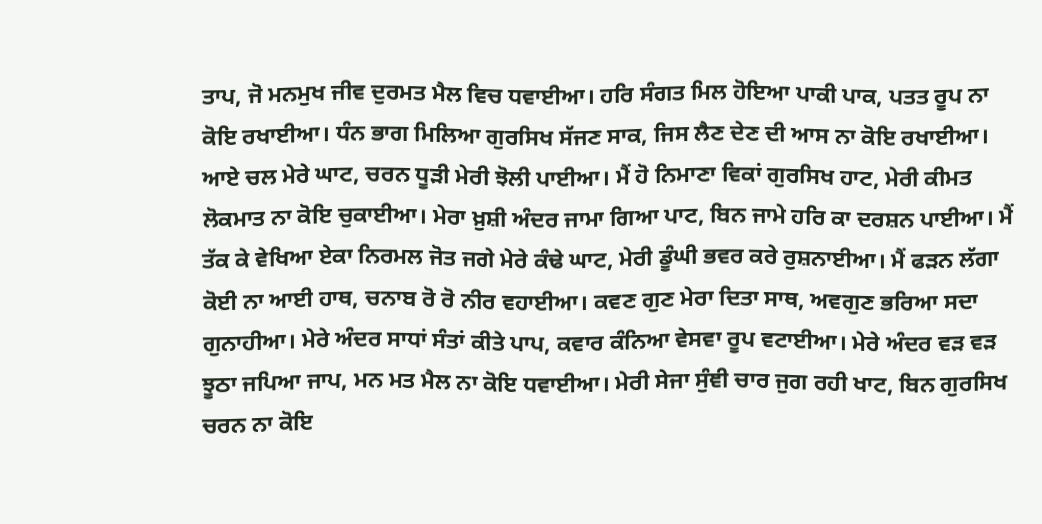ਤਾਪ, ਜੋ ਮਨਮੁਖ ਜੀਵ ਦੁਰਮਤ ਮੈਲ ਵਿਚ ਧਵਾਈਆ। ਹਰਿ ਸੰਗਤ ਮਿਲ ਹੋਇਆ ਪਾਕੀ ਪਾਕ, ਪਤਤ ਰੂਪ ਨਾ ਕੋਇ ਰਖਾਈਆ। ਧੰਨ ਭਾਗ ਮਿਲਿਆ ਗੁਰਸਿਖ ਸੱਜਣ ਸਾਕ, ਜਿਸ ਲੈਣ ਦੇਣ ਦੀ ਆਸ ਨਾ ਕੋਇ ਰਖਾਈਆ। ਆਏ ਚਲ ਮੇਰੇ ਘਾਟ, ਚਰਨ ਧੂੜੀ ਮੇਰੀ ਝੋਲੀ ਪਾਈਆ। ਮੈਂ ਹੋ ਨਿਮਾਣਾ ਵਿਕਾਂ ਗੁਰਸਿਖ ਹਾਟ, ਮੇਰੀ ਕੀਮਤ ਲੋਕਮਾਤ ਨਾ ਕੋਇ ਚੁਕਾਈਆ। ਮੇਰਾ ਖ਼ੁਸ਼ੀ ਅੰਦਰ ਜਾਮਾ ਗਿਆ ਪਾਟ, ਬਿਨ ਜਾਮੇ ਹਰਿ ਕਾ ਦਰਸ਼ਨ ਪਾਈਆ। ਮੈਂ ਤੱਕ ਕੇ ਵੇਖਿਆ ਏਕਾ ਨਿਰਮਲ ਜੋਤ ਜਗੇ ਮੇਰੇ ਕੰਢੇ ਘਾਟ, ਮੇਰੀ ਡੂੰਘੀ ਭਵਰ ਕਰੇ ਰੁਸ਼ਨਾਈਆ। ਮੈਂ ਫੜਨ ਲੱਗਾ ਕੋਈ ਨਾ ਆਈ ਹਾਥ, ਚਨਾਬ ਰੋ ਰੋ ਨੀਰ ਵਹਾਈਆ। ਕਵਣ ਗੁਣ ਮੇਰਾ ਦਿਤਾ ਸਾਥ, ਅਵਗੁਣ ਭਰਿਆ ਸਦਾ ਗੁਨਾਹੀਆ। ਮੇਰੇ ਅੰਦਰ ਸਾਧਾਂ ਸੰਤਾਂ ਕੀਤੇ ਪਾਪ, ਕਵਾਰ ਕੰਨਿਆ ਵੇਸਵਾ ਰੂਪ ਵਟਾਈਆ। ਮੇਰੇ ਅੰਦਰ ਵੜ ਵੜ ਝੂਠਾ ਜਪਿਆ ਜਾਪ, ਮਨ ਮਤ ਮੈਲ ਨਾ ਕੋਇ ਧਵਾਈਆ। ਮੇਰੀ ਸੇਜਾ ਸੁੰਞੀ ਚਾਰ ਜੁਗ ਰਹੀ ਖਾਟ, ਬਿਨ ਗੁਰਸਿਖ ਚਰਨ ਨਾ ਕੋਇ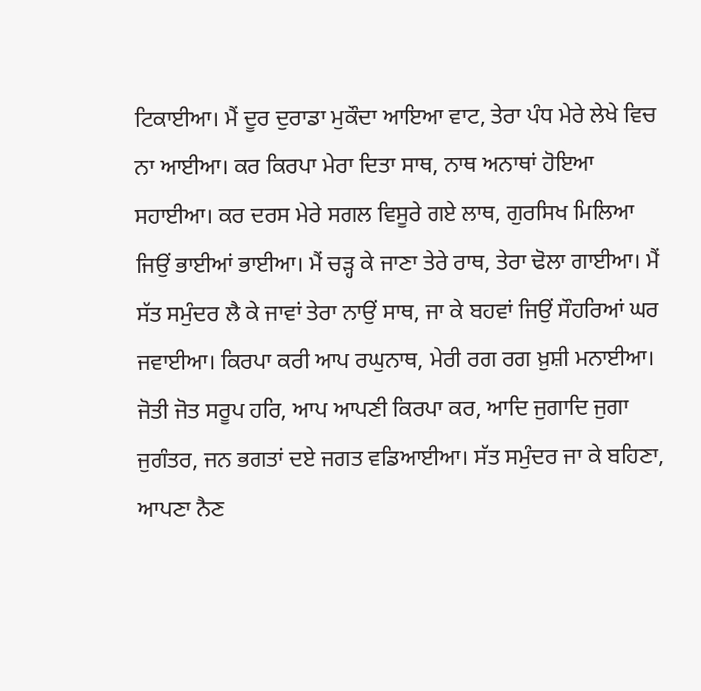ਟਿਕਾਈਆ। ਮੈਂ ਦੂਰ ਦੁਰਾਡਾ ਮੁਕੌਦਾ ਆਇਆ ਵਾਟ, ਤੇਰਾ ਪੰਧ ਮੇਰੇ ਲੇਖੇ ਵਿਚ ਨਾ ਆਈਆ। ਕਰ ਕਿਰਪਾ ਮੇਰਾ ਦਿਤਾ ਸਾਥ, ਨਾਥ ਅਨਾਥਾਂ ਹੋਇਆ ਸਹਾਈਆ। ਕਰ ਦਰਸ ਮੇਰੇ ਸਗਲ ਵਿਸੂਰੇ ਗਏ ਲਾਥ, ਗੁਰਸਿਖ ਮਿਲਿਆ ਜਿਉਂ ਭਾਈਆਂ ਭਾਈਆ। ਮੈਂ ਚੜ੍ਹ ਕੇ ਜਾਣਾ ਤੇਰੇ ਰਾਥ, ਤੇਰਾ ਢੋਲਾ ਗਾਈਆ। ਮੈਂ ਸੱਤ ਸਮੁੰਦਰ ਲੈ ਕੇ ਜਾਵਾਂ ਤੇਰਾ ਨਾਉਂ ਸਾਥ, ਜਾ ਕੇ ਬਹਵਾਂ ਜਿਉਂ ਸੌਹਰਿਆਂ ਘਰ ਜਵਾਈਆ। ਕਿਰਪਾ ਕਰੀ ਆਪ ਰਘੁਨਾਥ, ਮੇਰੀ ਰਗ ਰਗ ਖ਼ੁਸ਼ੀ ਮਨਾਈਆ। ਜੋਤੀ ਜੋਤ ਸਰੂਪ ਹਰਿ, ਆਪ ਆਪਣੀ ਕਿਰਪਾ ਕਰ, ਆਦਿ ਜੁਗਾਦਿ ਜੁਗਾ ਜੁਗੰਤਰ, ਜਨ ਭਗਤਾਂ ਦਏ ਜਗਤ ਵਡਿਆਈਆ। ਸੱਤ ਸਮੁੰਦਰ ਜਾ ਕੇ ਬਹਿਣਾ, ਆਪਣਾ ਨੈਣ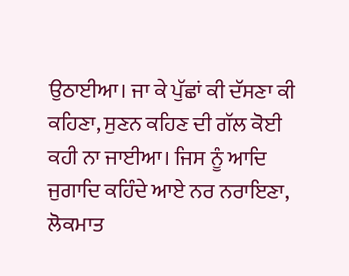ਉਠਾਈਆ। ਜਾ ਕੇ ਪੁੱਛਾਂ ਕੀ ਦੱਸਣਾ ਕੀ ਕਹਿਣਾ, ਸੁਣਨ ਕਹਿਣ ਦੀ ਗੱਲ ਕੋਈ ਕਹੀ ਨਾ ਜਾਈਆ। ਜਿਸ ਨੂੰ ਆਦਿ ਜੁਗਾਦਿ ਕਹਿੰਦੇ ਆਏ ਨਰ ਨਰਾਇਣਾ, ਲੋਕਮਾਤ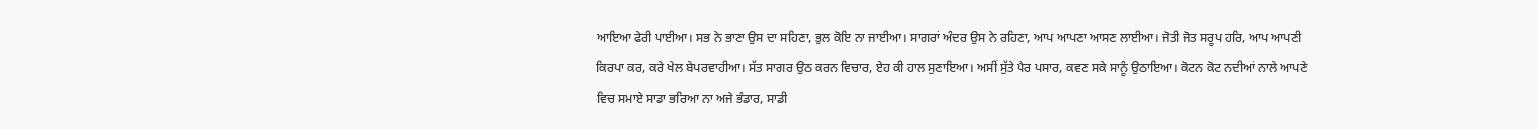ਆਇਆ ਫੇਰੀ ਪਾਈਆ। ਸਭ ਨੇ ਭਾਣਾ ਉਸ ਦਾ ਸਹਿਣਾ, ਭੁਲ ਕੋਇ ਨਾ ਜਾਈਆ। ਸਾਗਰਾਂ ਅੰਦਰ ਉਸ ਨੇ ਰਹਿਣਾ, ਆਪ ਆਪਣਾ ਆਸਣ ਲਾਈਆ। ਜੋਤੀ ਜੋਤ ਸਰੂਪ ਹਰਿ, ਆਪ ਆਪਣੀ ਕਿਰਪਾ ਕਰ, ਕਰੇ ਖੇਲ ਬੇਪਰਵਾਹੀਆ। ਸੱਤ ਸਾਗਰ ਉਠ ਕਰਨ ਵਿਚਾਰ, ਏਹ ਕੀ ਹਾਲ ਸੁਣਾਇਆ। ਅਸੀਂ ਸੁੱਤੇ ਪੈਰ ਪਸਾਰ, ਕਵਣ ਸਕੇ ਸਾਨੂੰ ਉਠਾਇਆ। ਕੋਟਨ ਕੋਟ ਨਦੀਆਂ ਨਾਲੇ ਆਪਣੇ ਵਿਚ ਸਮਾਏ ਸਾਡਾ ਭਰਿਆ ਨਾ ਅਜੇ ਭੰਡਾਰ, ਸਾਡੀ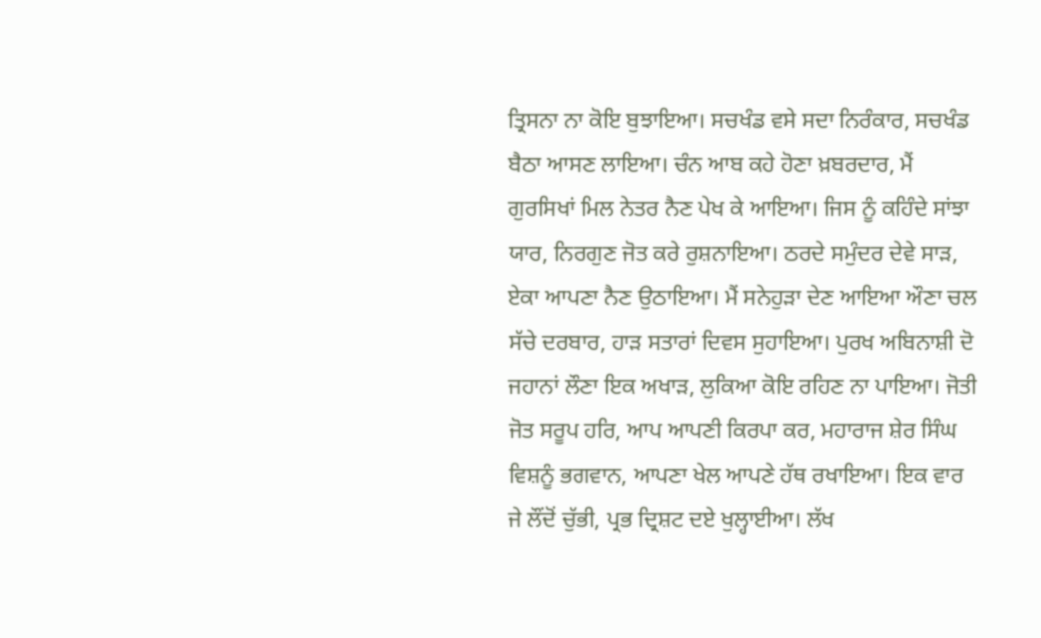ਤ੍ਰਿਸਨਾ ਨਾ ਕੋਇ ਬੁਝਾਇਆ। ਸਚਖੰਡ ਵਸੇ ਸਦਾ ਨਿਰੰਕਾਰ, ਸਚਖੰਡ ਬੈਠਾ ਆਸਣ ਲਾਇਆ। ਚੰਨ ਆਬ ਕਹੇ ਹੋਣਾ ਖ਼ਬਰਦਾਰ, ਮੈਂ ਗੁਰਸਿਖਾਂ ਮਿਲ ਨੇਤਰ ਨੈਣ ਪੇਖ ਕੇ ਆਇਆ। ਜਿਸ ਨੂੰ ਕਹਿੰਦੇ ਸਾਂਝਾ ਯਾਰ, ਨਿਰਗੁਣ ਜੋਤ ਕਰੇ ਰੁਸ਼ਨਾਇਆ। ਠਰਦੇ ਸਮੁੰਦਰ ਦੇਵੇ ਸਾੜ, ਏਕਾ ਆਪਣਾ ਨੈਣ ਉਠਾਇਆ। ਮੈਂ ਸਨੇਹੁੜਾ ਦੇਣ ਆਇਆ ਔਣਾ ਚਲ ਸੱਚੇ ਦਰਬਾਰ, ਹਾੜ ਸਤਾਰਾਂ ਦਿਵਸ ਸੁਹਾਇਆ। ਪੁਰਖ ਅਬਿਨਾਸ਼ੀ ਦੋ ਜਹਾਨਾਂ ਲੌਣਾ ਇਕ ਅਖਾੜ, ਲੁਕਿਆ ਕੋਇ ਰਹਿਣ ਨਾ ਪਾਇਆ। ਜੋਤੀ ਜੋਤ ਸਰੂਪ ਹਰਿ, ਆਪ ਆਪਣੀ ਕਿਰਪਾ ਕਰ, ਮਹਾਰਾਜ ਸ਼ੇਰ ਸਿੰਘ ਵਿਸ਼ਨੂੰ ਭਗਵਾਨ, ਆਪਣਾ ਖੇਲ ਆਪਣੇ ਹੱਥ ਰਖਾਇਆ। ਇਕ ਵਾਰ ਜੇ ਲੌਂਦੋਂ ਚੁੱਭੀ, ਪ੍ਰਭ ਦ੍ਰਿਸ਼ਟ ਦਏ ਖੁਲ੍ਹਾਈਆ। ਲੱਖ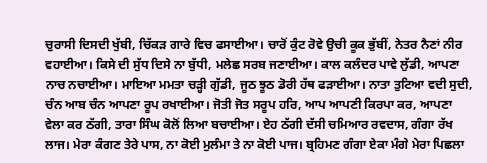ਚੁਰਾਸੀ ਦਿਸਦੀ ਖੁੱਬੀ, ਚਿੱਕੜ ਗਾਰੇ ਵਿਚ ਫਸਾਈਆ। ਚਾਰੋਂ ਕੁੰਟ ਰੋਵੇ ਉਚੀ ਕੂਕ ਭੁੱਬੀਂ, ਨੇਤਰ ਨੈਣਾਂ ਨੀਰ ਵਹਾਈਆ। ਕਿਸੇ ਦੀ ਸੁੱਧ ਦਿਸੇ ਨਾ ਬੁੱਧੀ, ਮਲੇਛ ਸਰਬ ਜਣਾਈਆ। ਕਾਲ ਕਲੰਦਰ ਪਾਵੇ ਲੁੱਡੀ, ਆਪਣਾ ਨਾਚ ਨਚਾਈਆ। ਮਾਇਆ ਮਮਤਾ ਚੜ੍ਹੀ ਗੁੱਡੀ, ਜੂਠ ਝੂਠ ਡੋਰੀ ਹੱਥ ਫੜਾਈਆ। ਨਾਤਾ ਤੁਟਿਆ ਵਦੀ ਸੁਦੀ, ਚੰਨ ਆਬ ਚੰਨ ਆਪਣਾ ਰੂਪ ਰਖਾਈਆ। ਜੋਤੀ ਜੋਤ ਸਰੂਪ ਹਰਿ, ਆਪ ਆਪਣੀ ਕਿਰਪਾ ਕਰ, ਆਪਣਾ ਵੇਲਾ ਕਰ ਠੱਗੀ, ਤਾਰਾ ਸਿੰਘ ਕੋਲੋਂ ਲਿਆ ਬਚਾਈਆ। ਏਹ ਠੱਗੀ ਦੱਸੀ ਚਮਿਆਰ ਰਵਦਾਸ, ਗੰਗਾ ਰੱਖ ਲਾਜ। ਮੇਰਾ ਕੰਗਣ ਤੇਰੇ ਪਾਸ, ਨਾ ਕੋਈ ਮੁਲੰਮਾ ਤੇ ਨਾ ਕੋਈ ਪਾਜ। ਬ੍ਰਹਿਮਣ ਗੰਗਾ ਏਕਾ ਮੰਗੇ ਮੇਰਾ ਪਿਛਲਾ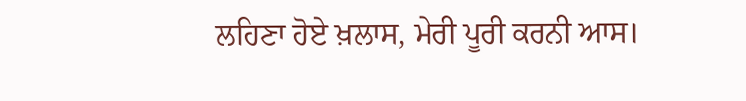ਲਹਿਣਾ ਹੋਏ ਖ਼ਲਾਸ, ਮੇਰੀ ਪੂਰੀ ਕਰਨੀ ਆਸ।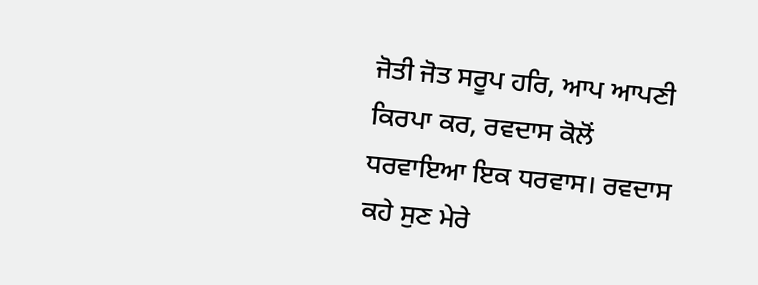ਜੋਤੀ ਜੋਤ ਸਰੂਪ ਹਰਿ, ਆਪ ਆਪਣੀ ਕਿਰਪਾ ਕਰ, ਰਵਦਾਸ ਕੋਲੋਂ ਧਰਵਾਇਆ ਇਕ ਧਰਵਾਸ। ਰਵਦਾਸ ਕਹੇ ਸੁਣ ਮੇਰੇ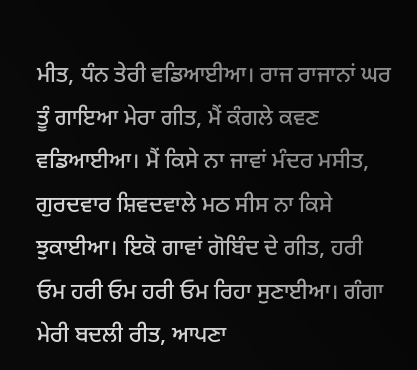ਮੀਤ, ਧੰਨ ਤੇਰੀ ਵਡਿਆਈਆ। ਰਾਜ ਰਾਜਾਨਾਂ ਘਰ ਤੂੰ ਗਾਇਆ ਮੇਰਾ ਗੀਤ, ਮੈਂ ਕੰਗਲੇ ਕਵਣ ਵਡਿਆਈਆ। ਮੈਂ ਕਿਸੇ ਨਾ ਜਾਵਾਂ ਮੰਦਰ ਮਸੀਤ, ਗੁਰਦਵਾਰ ਸ਼ਿਵਦਵਾਲੇ ਮਠ ਸੀਸ ਨਾ ਕਿਸੇ ਝੁਕਾਈਆ। ਇਕੋ ਗਾਵਾਂ ਗੋਬਿੰਦ ਦੇ ਗੀਤ, ਹਰੀ ਓਮ ਹਰੀ ਓਮ ਹਰੀ ਓਮ ਰਿਹਾ ਸੁਣਾਈਆ। ਗੰਗਾ ਮੇਰੀ ਬਦਲੀ ਰੀਤ, ਆਪਣਾ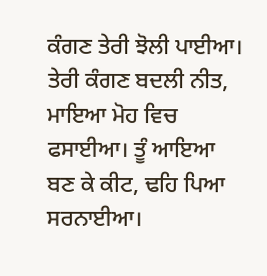ਕੰਗਣ ਤੇਰੀ ਝੋਲੀ ਪਾਈਆ। ਤੇਰੀ ਕੰਗਣ ਬਦਲੀ ਨੀਤ, ਮਾਇਆ ਮੋਹ ਵਿਚ ਫਸਾਈਆ। ਤੂੰ ਆਇਆ ਬਣ ਕੇ ਕੀਟ, ਢਹਿ ਪਿਆ ਸਰਨਾਈਆ।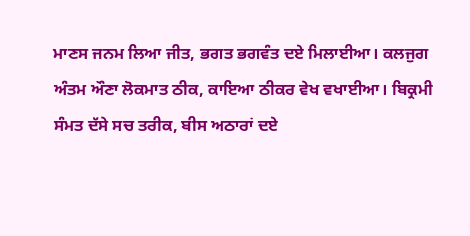ਮਾਣਸ ਜਨਮ ਲਿਆ ਜੀਤ, ਭਗਤ ਭਗਵੰਤ ਦਏ ਮਿਲਾਈਆ। ਕਲਜੁਗ ਅੰਤਮ ਔਣਾ ਲੋਕਮਾਤ ਠੀਕ, ਕਾਇਆ ਠੀਕਰ ਵੇਖ ਵਖਾਈਆ। ਬਿਕ੍ਰਮੀ ਸੰਮਤ ਦੱਸੇ ਸਚ ਤਰੀਕ, ਬੀਸ ਅਠਾਰਾਂ ਦਏ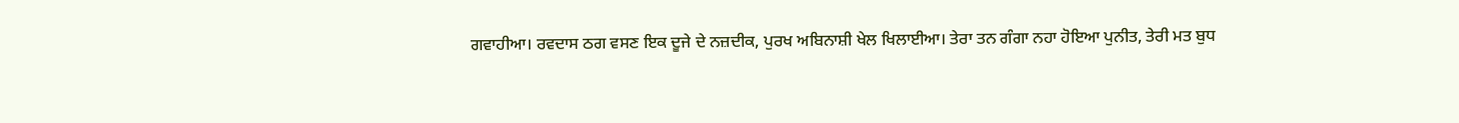ਗਵਾਹੀਆ। ਰਵਦਾਸ ਠਗ ਵਸਣ ਇਕ ਦੂਜੇ ਦੇ ਨਜ਼ਦੀਕ, ਪੁਰਖ ਅਬਿਨਾਸ਼ੀ ਖੇਲ ਖਿਲਾਈਆ। ਤੇਰਾ ਤਨ ਗੰਗਾ ਨਹਾ ਹੋਇਆ ਪੁਨੀਤ, ਤੇਰੀ ਮਤ ਬੁਧ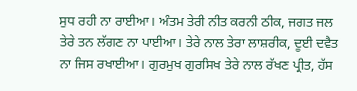ਸੁਧ ਰਹੀ ਨਾ ਰਾਈਆ। ਅੰਤਮ ਤੇਰੀ ਨੀਤ ਕਰਨੀ ਠੀਕ, ਜਗਤ ਜਲ ਤੇਰੇ ਤਨ ਲੱਗਣ ਨਾ ਪਾਈਆ। ਤੇਰੇ ਨਾਲ ਤੇਰਾ ਲਾਸ਼ਰੀਕ, ਦੂਈ ਦਵੈਤ ਨਾ ਜਿਸ ਰਖਾਈਆ। ਗੁਰਮੁਖ ਗੁਰਸਿਖ ਤੇਰੇ ਨਾਲ ਰੱਖਣ ਪ੍ਰੀਤ, ਹੱਸ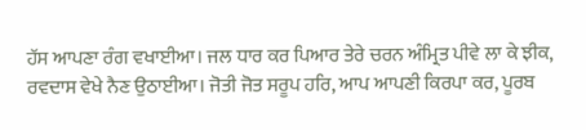ਹੱਸ ਆਪਣਾ ਰੰਗ ਵਖਾਈਆ। ਜਲ ਧਾਰ ਕਰ ਪਿਆਰ ਤੇਰੇ ਚਰਨ ਅੰਮ੍ਰਿਤ ਪੀਵੇ ਲਾ ਕੇ ਝੀਕ, ਰਵਦਾਸ ਵੇਖੇ ਨੈਣ ਉਠਾਈਆ। ਜੋਤੀ ਜੋਤ ਸਰੂਪ ਹਰਿ, ਆਪ ਆਪਣੀ ਕਿਰਪਾ ਕਰ, ਪੂਰਬ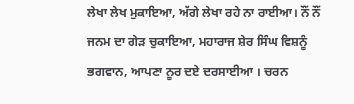ਲੇਖਾ ਲੇਖ ਮੁਕਾਇਆ, ਅੱਗੇ ਲੇਖਾ ਰਹੇ ਨਾ ਰਾਈਆ। ਨੌਂ ਨੌਂ ਜਨਮ ਦਾ ਗੇੜ ਚੁਕਾਇਆ, ਮਹਾਰਾਜ ਸ਼ੇਰ ਸਿੰਘ ਵਿਸ਼ਨੂੰ ਭਗਵਾਨ, ਆਪਣਾ ਨੂਰ ਦਏ ਦਰਸਾਈਆ । ਚਰਨ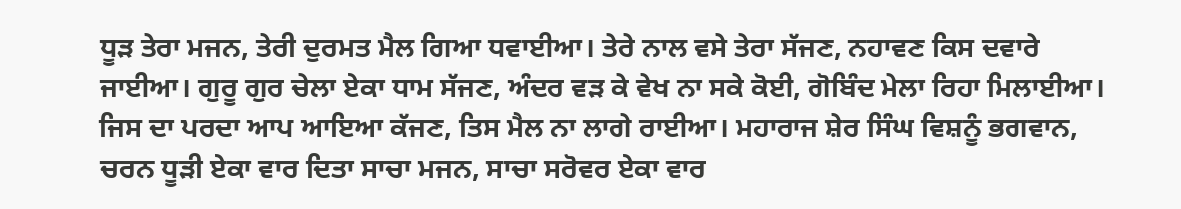ਧੂੜ ਤੇਰਾ ਮਜਨ, ਤੇਰੀ ਦੁਰਮਤ ਮੈਲ ਗਿਆ ਧਵਾਈਆ। ਤੇਰੇ ਨਾਲ ਵਸੇ ਤੇਰਾ ਸੱਜਣ, ਨਹਾਵਣ ਕਿਸ ਦਵਾਰੇ ਜਾਈਆ। ਗੁਰੂ ਗੁਰ ਚੇਲਾ ਏਕਾ ਧਾਮ ਸੱਜਣ, ਅੰਦਰ ਵੜ ਕੇ ਵੇਖ ਨਾ ਸਕੇ ਕੋਈ, ਗੋਬਿੰਦ ਮੇਲਾ ਰਿਹਾ ਮਿਲਾਈਆ। ਜਿਸ ਦਾ ਪਰਦਾ ਆਪ ਆਇਆ ਕੱਜਣ, ਤਿਸ ਮੈਲ ਨਾ ਲਾਗੇ ਰਾਈਆ। ਮਹਾਰਾਜ ਸ਼ੇਰ ਸਿੰਘ ਵਿਸ਼ਨੂੰ ਭਗਵਾਨ, ਚਰਨ ਧੂੜੀ ਏਕਾ ਵਾਰ ਦਿਤਾ ਸਾਚਾ ਮਜਨ, ਸਾਚਾ ਸਰੋਵਰ ਏਕਾ ਵਾਰ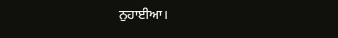ਨੁਹਾਈਆ।